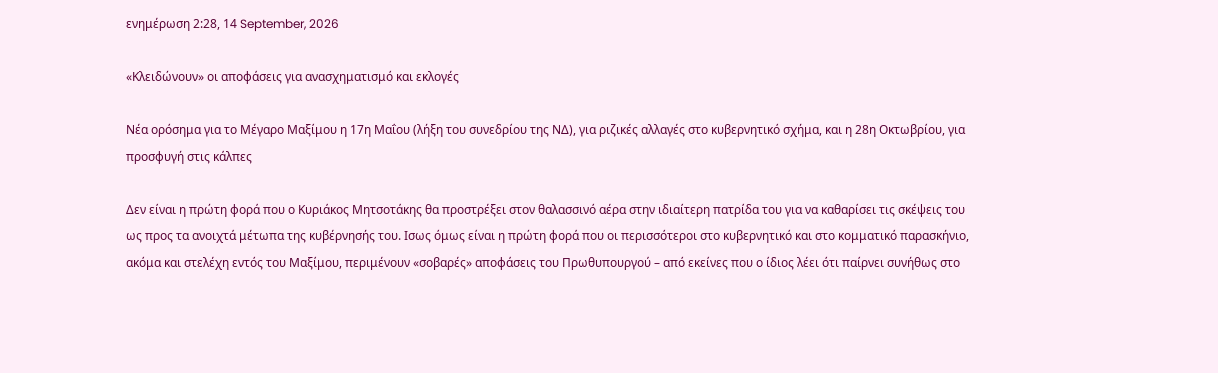ενημέρωση 2:28, 14 September, 2026

«Κλειδώνουν» οι αποφάσεις για ανασχηματισμό και εκλογές

Νέα ορόσημα για το Μέγαρο Μαξίμου η 17η Μαΐου (λήξη του συνεδρίου της ΝΔ), για ριζικές αλλαγές στο κυβερνητικό σχήμα, και η 28η Οκτωβρίου, για προσφυγή στις κάλπες

Δεν είναι η πρώτη φορά που ο Κυριάκος Μητσοτάκης θα προστρέξει στον θαλασσινό αέρα στην ιδιαίτερη πατρίδα του για να καθαρίσει τις σκέψεις του ως προς τα ανοιχτά μέτωπα της κυβέρνησής του. Ισως όμως είναι η πρώτη φορά που οι περισσότεροι στο κυβερνητικό και στο κομματικό παρασκήνιο, ακόμα και στελέχη εντός του Μαξίμου, περιμένουν «σοβαρές» αποφάσεις του Πρωθυπουργού – από εκείνες που ο ίδιος λέει ότι παίρνει συνήθως στο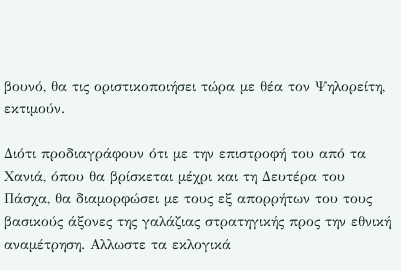βουνό, θα τις οριστικοποιήσει τώρα με θέα τον Ψηλορείτη, εκτιμούν.

Διότι προδιαγράφουν ότι με την επιστροφή του από τα Χανιά, όπου θα βρίσκεται μέχρι και τη Δευτέρα του Πάσχα, θα διαμορφώσει με τους εξ απορρήτων του τους βασικούς άξονες της γαλάζιας στρατηγικής προς την εθνική αναμέτρηση. Αλλωστε τα εκλογικά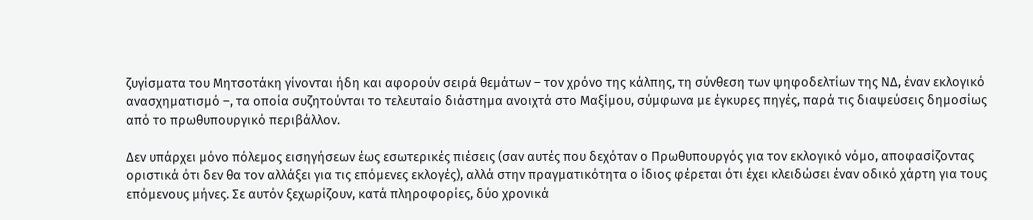ζυγίσματα του Μητσοτάκη γίνονται ήδη και αφορούν σειρά θεμάτων – τον χρόνο της κάλπης, τη σύνθεση των ψηφοδελτίων της ΝΔ, έναν εκλογικό ανασχηματισμό –, τα οποία συζητούνται το τελευταίο διάστημα ανοιχτά στο Μαξίμου, σύμφωνα με έγκυρες πηγές, παρά τις διαψεύσεις δημοσίως από το πρωθυπουργικό περιβάλλον.

Δεν υπάρχει μόνο πόλεμος εισηγήσεων έως εσωτερικές πιέσεις (σαν αυτές που δεχόταν ο Πρωθυπουργός για τον εκλογικό νόμο, αποφασίζοντας οριστικά ότι δεν θα τον αλλάξει για τις επόμενες εκλογές), αλλά στην πραγματικότητα ο ίδιος φέρεται ότι έχει κλειδώσει έναν οδικό χάρτη για τους επόμενους μήνες. Σε αυτόν ξεχωρίζουν, κατά πληροφορίες, δύο χρονικά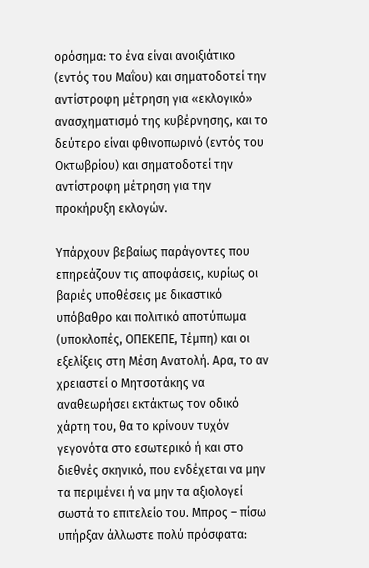ορόσημα: το ένα είναι ανοιξιάτικο (εντός του Μαΐου) και σηματοδοτεί την αντίστροφη μέτρηση για «εκλογικό» ανασχηματισμό της κυβέρνησης, και το δεύτερο είναι φθινοπωρινό (εντός του Οκτωβρίου) και σηματοδοτεί την αντίστροφη μέτρηση για την προκήρυξη εκλογών.

Υπάρχουν βεβαίως παράγοντες που επηρεάζουν τις αποφάσεις, κυρίως οι βαριές υποθέσεις με δικαστικό υπόβαθρο και πολιτικό αποτύπωμα (υποκλοπές, ΟΠΕΚΕΠΕ, Τέμπη) και οι εξελίξεις στη Μέση Ανατολή. Αρα, το αν χρειαστεί ο Μητσοτάκης να αναθεωρήσει εκτάκτως τον οδικό χάρτη του, θα το κρίνουν τυχόν γεγονότα στο εσωτερικό ή και στο διεθνές σκηνικό, που ενδέχεται να μην τα περιμένει ή να μην τα αξιολογεί σωστά το επιτελείο του. Μπρος – πίσω υπήρξαν άλλωστε πολύ πρόσφατα: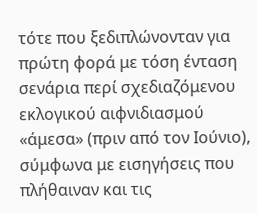τότε που ξεδιπλώνονταν για πρώτη φορά με τόση ένταση σενάρια περί σχεδιαζόμενου εκλογικού αιφνιδιασμού «άμεσα» (πριν από τον Ιούνιο), σύμφωνα με εισηγήσεις που πλήθαιναν και τις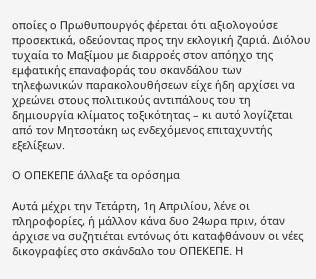οποίες ο Πρωθυπουργός φέρεται ότι αξιολογούσε προσεκτικά, οδεύοντας προς την εκλογική ζαριά. Διόλου τυχαία το Μαξίμου με διαρροές στον απόηχο της εμφατικής επαναφοράς του σκανδάλου των τηλεφωνικών παρακολουθήσεων είχε ήδη αρχίσει να χρεώνει στους πολιτικούς αντιπάλους του τη δημιουργία κλίματος τοξικότητας – κι αυτό λογίζεται από τον Μητσοτάκη ως ενδεχόμενος επιταχυντής εξελίξεων.

Ο ΟΠΕΚΕΠΕ άλλαξε τα ορόσημα

Αυτά μέχρι την Τετάρτη, 1η Απριλίου, λένε οι πληροφορίες, ή μάλλον κάνα δυο 24ωρα πριν, όταν άρχισε να συζητιέται εντόνως ότι καταφθάνουν οι νέες δικογραφίες στο σκάνδαλο του ΟΠΕΚΕΠΕ. Η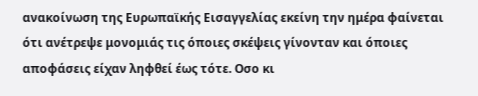ανακοίνωση της Ευρωπαϊκής Εισαγγελίας εκείνη την ημέρα φαίνεται ότι ανέτρεψε μονομιάς τις όποιες σκέψεις γίνονταν και όποιες αποφάσεις είχαν ληφθεί έως τότε. Οσο κι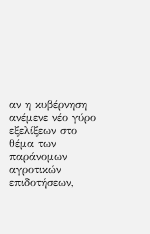αν η κυβέρνηση ανέμενε νέο γύρο εξελίξεων στο θέμα των παράνομων αγροτικών επιδοτήσεων,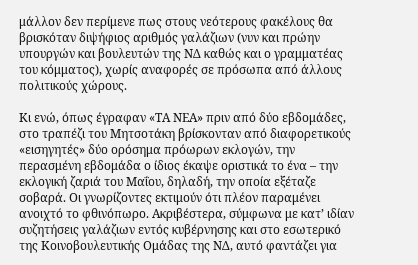μάλλον δεν περίμενε πως στους νεότερους φακέλους θα βρισκόταν διψήφιος αριθμός γαλάζιων (νυν και πρώην υπουργών και βουλευτών της ΝΔ καθώς και ο γραμματέας του κόμματος), χωρίς αναφορές σε πρόσωπα από άλλους πολιτικούς χώρους.

Κι ενώ, όπως έγραφαν «ΤΑ ΝΕΑ» πριν από δύο εβδομάδες, στο τραπέζι του Μητσοτάκη βρίσκονταν από διαφορετικούς «εισηγητές» δύο ορόσημα πρόωρων εκλογών, την περασμένη εβδομάδα ο ίδιος έκαψε οριστικά το ένα – την εκλογική ζαριά του Μαΐου, δηλαδή, την οποία εξέταζε σοβαρά. Οι γνωρίζοντες εκτιμούν ότι πλέον παραμένει ανοιχτό το φθινόπωρο. Ακριβέστερα, σύμφωνα με κατ’ ιδίαν συζητήσεις γαλάζιων εντός κυβέρνησης και στο εσωτερικό της Κοινοβουλευτικής Ομάδας της ΝΔ, αυτό φαντάζει για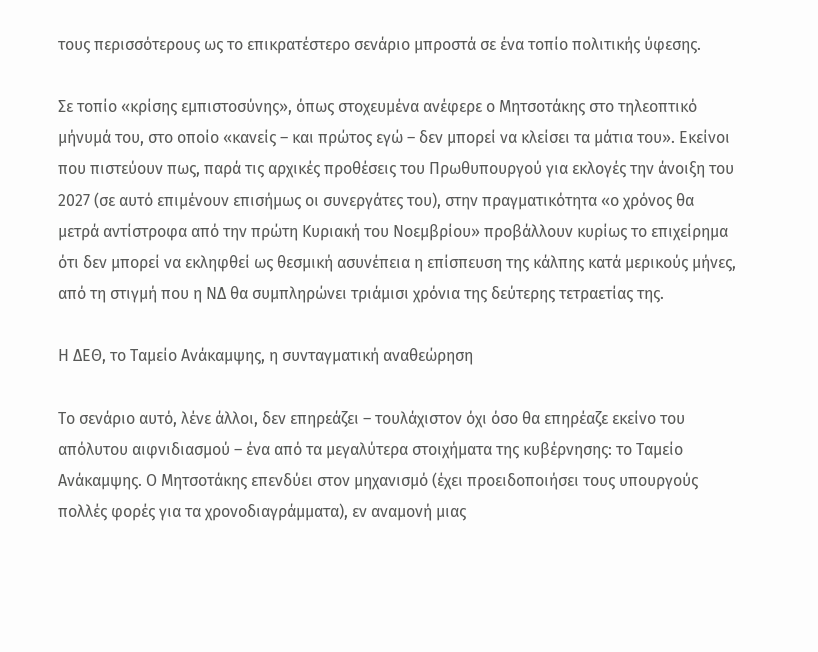τους περισσότερους ως το επικρατέστερο σενάριο μπροστά σε ένα τοπίο πολιτικής ύφεσης.

Σε τοπίο «κρίσης εμπιστοσύνης», όπως στοχευμένα ανέφερε ο Μητσοτάκης στο τηλεοπτικό μήνυμά του, στο οποίο «κανείς – και πρώτος εγώ – δεν μπορεί να κλείσει τα μάτια του». Εκείνοι που πιστεύουν πως, παρά τις αρχικές προθέσεις του Πρωθυπουργού για εκλογές την άνοιξη του 2027 (σε αυτό επιμένουν επισήμως οι συνεργάτες του), στην πραγματικότητα «ο χρόνος θα μετρά αντίστροφα από την πρώτη Κυριακή του Νοεμβρίου» προβάλλουν κυρίως το επιχείρημα ότι δεν μπορεί να εκληφθεί ως θεσμική ασυνέπεια η επίσπευση της κάλπης κατά μερικούς μήνες, από τη στιγμή που η ΝΔ θα συμπληρώνει τριάμισι χρόνια της δεύτερης τετραετίας της.

Η ΔΕΘ, το Ταμείο Ανάκαμψης, η συνταγματική αναθεώρηση

Το σενάριο αυτό, λένε άλλοι, δεν επηρεάζει – τουλάχιστον όχι όσο θα επηρέαζε εκείνο του απόλυτου αιφνιδιασμού – ένα από τα μεγαλύτερα στοιχήματα της κυβέρνησης: το Ταμείο Ανάκαμψης. Ο Μητσοτάκης επενδύει στον μηχανισμό (έχει προειδοποιήσει τους υπουργούς πολλές φορές για τα χρονοδιαγράμματα), εν αναμονή μιας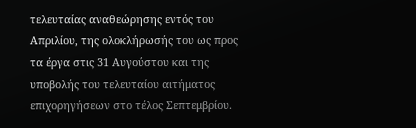τελευταίας αναθεώρησης εντός του Απριλίου, της ολοκλήρωσής του ως προς τα έργα στις 31 Αυγούστου και της υποβολής του τελευταίου αιτήματος επιχορηγήσεων στο τέλος Σεπτεμβρίου.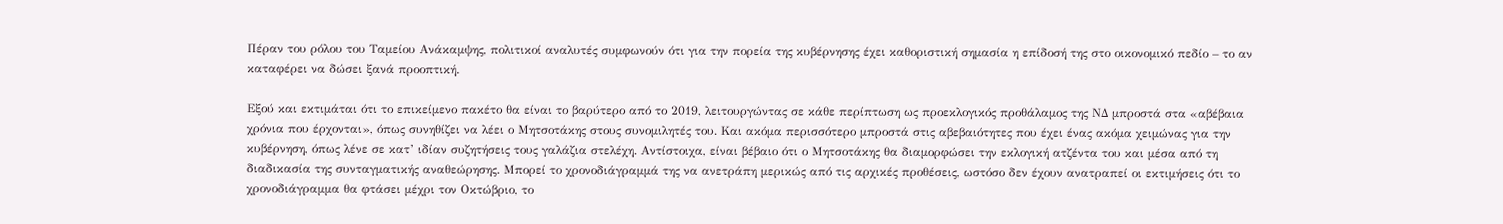Πέραν του ρόλου του Ταμείου Ανάκαμψης, πολιτικοί αναλυτές συμφωνούν ότι για την πορεία της κυβέρνησης έχει καθοριστική σημασία η επίδοσή της στο οικονομικό πεδίο – το αν καταφέρει να δώσει ξανά προοπτική.

Εξού και εκτιμάται ότι το επικείμενο πακέτο θα είναι το βαρύτερο από το 2019, λειτουργώντας σε κάθε περίπτωση ως προεκλογικός προθάλαμος της ΝΔ μπροστά στα «αβέβαια χρόνια που έρχονται», όπως συνηθίζει να λέει ο Μητσοτάκης στους συνομιλητές του. Και ακόμα περισσότερο μπροστά στις αβεβαιότητες που έχει ένας ακόμα χειμώνας για την κυβέρνηση, όπως λένε σε κατ’ ιδίαν συζητήσεις τους γαλάζια στελέχη. Αντίστοιχα, είναι βέβαιο ότι ο Μητσοτάκης θα διαμορφώσει την εκλογική ατζέντα του και μέσα από τη διαδικασία της συνταγματικής αναθεώρησης. Μπορεί το χρονοδιάγραμμά της να ανετράπη μερικώς από τις αρχικές προθέσεις, ωστόσο δεν έχουν ανατραπεί οι εκτιμήσεις ότι το χρονοδιάγραμμα θα φτάσει μέχρι τον Οκτώβριο, το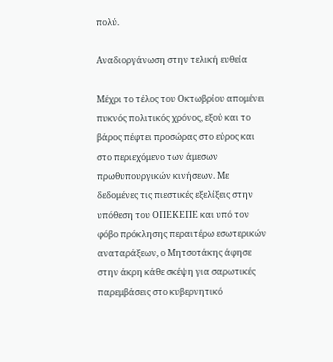πολύ.

Αναδιοργάνωση στην τελική ευθεία

Μέχρι το τέλος του Οκτωβρίου απομένει πυκνός πολιτικός χρόνος, εξού και το βάρος πέφτει προσώρας στο εύρος και στο περιεχόμενο των άμεσων πρωθυπουργικών κινήσεων. Με δεδομένες τις πιεστικές εξελίξεις στην υπόθεση του ΟΠΕΚΕΠΕ και υπό τον φόβο πρόκλησης περαιτέρω εσωτερικών αναταράξεων, ο Μητσοτάκης άφησε στην άκρη κάθε σκέψη για σαρωτικές παρεμβάσεις στο κυβερνητικό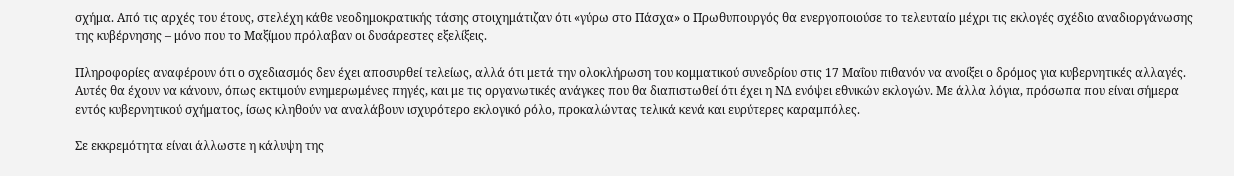σχήμα. Από τις αρχές του έτους, στελέχη κάθε νεοδημοκρατικής τάσης στοιχημάτιζαν ότι «γύρω στο Πάσχα» ο Πρωθυπουργός θα ενεργοποιούσε το τελευταίο μέχρι τις εκλογές σχέδιο αναδιοργάνωσης της κυβέρνησης – μόνο που το Μαξίμου πρόλαβαν οι δυσάρεστες εξελίξεις.

Πληροφορίες αναφέρουν ότι ο σχεδιασμός δεν έχει αποσυρθεί τελείως, αλλά ότι μετά την ολοκλήρωση του κομματικού συνεδρίου στις 17 Μαΐου πιθανόν να ανοίξει ο δρόμος για κυβερνητικές αλλαγές. Αυτές θα έχουν να κάνουν, όπως εκτιμούν ενημερωμένες πηγές, και με τις οργανωτικές ανάγκες που θα διαπιστωθεί ότι έχει η ΝΔ ενόψει εθνικών εκλογών. Με άλλα λόγια, πρόσωπα που είναι σήμερα εντός κυβερνητικού σχήματος, ίσως κληθούν να αναλάβουν ισχυρότερο εκλογικό ρόλο, προκαλώντας τελικά κενά και ευρύτερες καραμπόλες.

Σε εκκρεμότητα είναι άλλωστε η κάλυψη της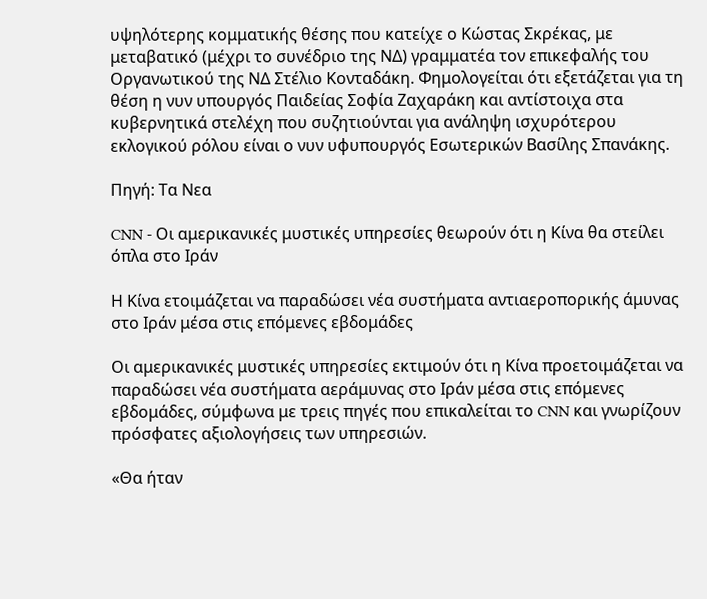υψηλότερης κομματικής θέσης που κατείχε ο Κώστας Σκρέκας, με μεταβατικό (μέχρι το συνέδριο της ΝΔ) γραμματέα τον επικεφαλής του Οργανωτικού της ΝΔ Στέλιο Κονταδάκη. Φημολογείται ότι εξετάζεται για τη θέση η νυν υπουργός Παιδείας Σοφία Ζαχαράκη και αντίστοιχα στα κυβερνητικά στελέχη που συζητιούνται για ανάληψη ισχυρότερου εκλογικού ρόλου είναι ο νυν υφυπουργός Εσωτερικών Βασίλης Σπανάκης.

Πηγή: Τα Νεα

CNN - Οι αμερικανικές μυστικές υπηρεσίες θεωρούν ότι η Κίνα θα στείλει όπλα στο Ιράν

Η Κίνα ετοιμάζεται να παραδώσει νέα συστήματα αντιαεροπορικής άμυνας στο Ιράν μέσα στις επόμενες εβδομάδες

Οι αμερικανικές μυστικές υπηρεσίες εκτιμούν ότι η Κίνα προετοιμάζεται να παραδώσει νέα συστήματα αεράμυνας στο Ιράν μέσα στις επόμενες εβδομάδες, σύμφωνα με τρεις πηγές που επικαλείται το CNN και γνωρίζουν πρόσφατες αξιολογήσεις των υπηρεσιών.

«Θα ήταν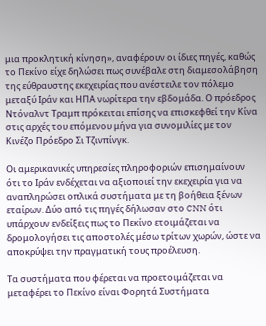μια προκλητική κίνηση», αναφέρουν οι ίδιες πηγές, καθώς το Πεκίνο είχε δηλώσει πως συνέβαλε στη διαμεσολάβηση της εύθραυστης εκεχειρίας που ανέστειλε τον πόλεμο μεταξύ Ιράν και ΗΠΑ νωρίτερα την εβδομάδα. Ο πρόεδρος Ντόναλντ Τραμπ πρόκειται επίσης να επισκεφθεί την Κίνα στις αρχές του επόμενου μήνα για συνομιλίες με τον Κινέζο Πρόεδρο Σι Τζινπίνγκ.

Οι αμερικανικές υπηρεσίες πληροφοριών επισημαίνουν ότι το Ιράν ενδέχεται να αξιοποιεί την εκεχειρία για να αναπληρώσει οπλικά συστήματα με τη βοήθεια ξένων εταίρων. Δύο από τις πηγές δήλωσαν στο CNN ότι υπάρχουν ενδείξεις πως το Πεκίνο ετοιμάζεται να δρομολογήσει τις αποστολές μέσω τρίτων χωρών, ώστε να αποκρύψει την πραγματική τους προέλευση.

Τα συστήματα που φέρεται να προετοιμάζεται να μεταφέρει το Πεκίνο είναι Φορητά Συστήματα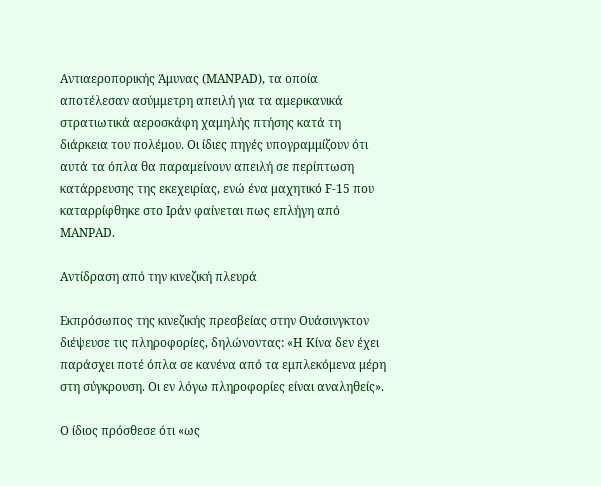Αντιαεροπορικής Άμυνας (MANPAD), τα οποία αποτέλεσαν ασύμμετρη απειλή για τα αμερικανικά στρατιωτικά αεροσκάφη χαμηλής πτήσης κατά τη διάρκεια του πολέμου. Οι ίδιες πηγές υπογραμμίζουν ότι αυτά τα όπλα θα παραμείνουν απειλή σε περίπτωση κατάρρευσης της εκεχειρίας, ενώ ένα μαχητικό F-15 που καταρρίφθηκε στο Ιράν φαίνεται πως επλήγη από MANPAD.

Αντίδραση από την κινεζική πλευρά

Εκπρόσωπος της κινεζικής πρεσβείας στην Ουάσινγκτον διέψευσε τις πληροφορίες, δηλώνοντας: «Η Κίνα δεν έχει παράσχει ποτέ όπλα σε κανένα από τα εμπλεκόμενα μέρη στη σύγκρουση. Οι εν λόγω πληροφορίες είναι αναληθείς».

Ο ίδιος πρόσθεσε ότι «ως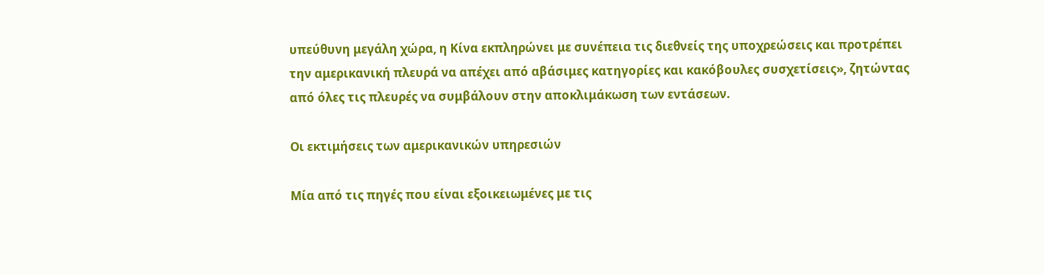υπεύθυνη μεγάλη χώρα, η Κίνα εκπληρώνει με συνέπεια τις διεθνείς της υποχρεώσεις και προτρέπει την αμερικανική πλευρά να απέχει από αβάσιμες κατηγορίες και κακόβουλες συσχετίσεις», ζητώντας από όλες τις πλευρές να συμβάλουν στην αποκλιμάκωση των εντάσεων.

Οι εκτιμήσεις των αμερικανικών υπηρεσιών

Μία από τις πηγές που είναι εξοικειωμένες με τις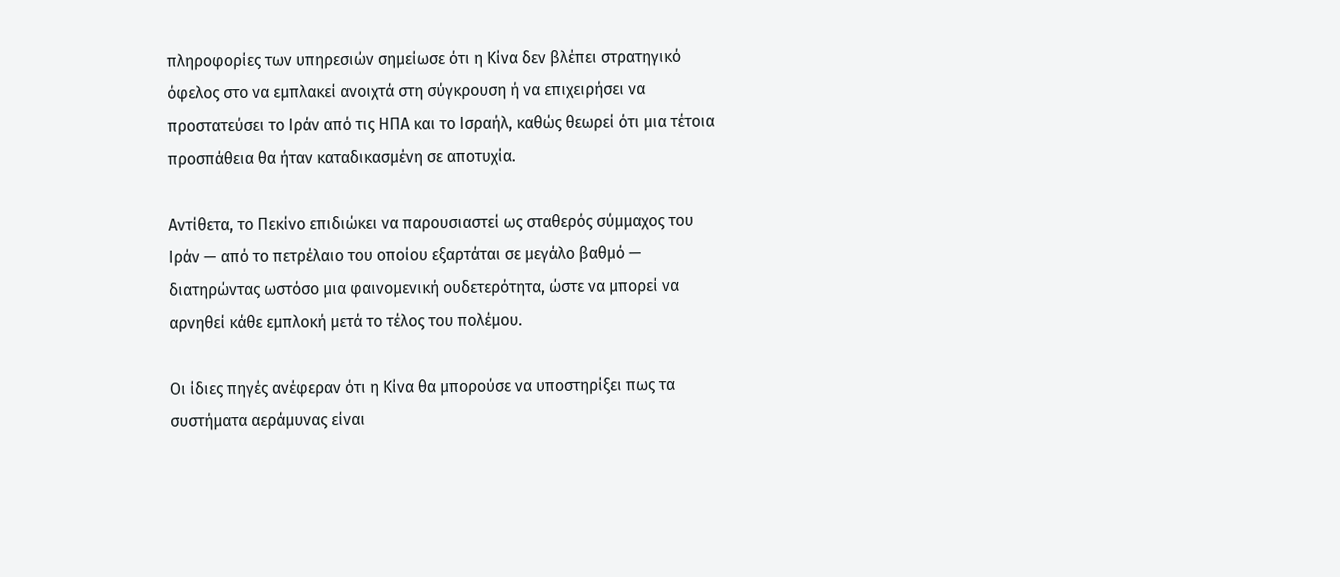πληροφορίες των υπηρεσιών σημείωσε ότι η Κίνα δεν βλέπει στρατηγικό όφελος στο να εμπλακεί ανοιχτά στη σύγκρουση ή να επιχειρήσει να προστατεύσει το Ιράν από τις ΗΠΑ και το Ισραήλ, καθώς θεωρεί ότι μια τέτοια προσπάθεια θα ήταν καταδικασμένη σε αποτυχία.

Αντίθετα, το Πεκίνο επιδιώκει να παρουσιαστεί ως σταθερός σύμμαχος του Ιράν — από το πετρέλαιο του οποίου εξαρτάται σε μεγάλο βαθμό — διατηρώντας ωστόσο μια φαινομενική ουδετερότητα, ώστε να μπορεί να αρνηθεί κάθε εμπλοκή μετά το τέλος του πολέμου.

Οι ίδιες πηγές ανέφεραν ότι η Κίνα θα μπορούσε να υποστηρίξει πως τα συστήματα αεράμυνας είναι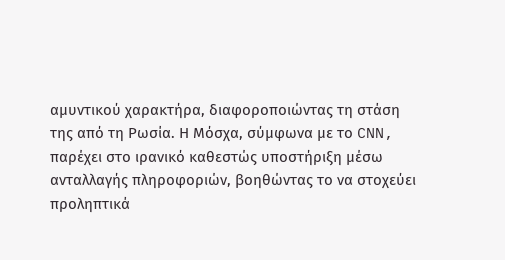αμυντικού χαρακτήρα, διαφοροποιώντας τη στάση της από τη Ρωσία. Η Μόσχα, σύμφωνα με το CNN, παρέχει στο ιρανικό καθεστώς υποστήριξη μέσω ανταλλαγής πληροφοριών, βοηθώντας το να στοχεύει προληπτικά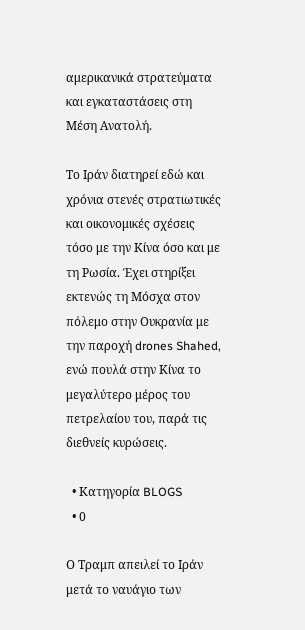αμερικανικά στρατεύματα και εγκαταστάσεις στη Μέση Ανατολή.

Το Ιράν διατηρεί εδώ και χρόνια στενές στρατιωτικές και οικονομικές σχέσεις τόσο με την Κίνα όσο και με τη Ρωσία. Έχει στηρίξει εκτενώς τη Μόσχα στον πόλεμο στην Ουκρανία με την παροχή drones Shahed, ενώ πουλά στην Κίνα το μεγαλύτερο μέρος του πετρελαίου του, παρά τις διεθνείς κυρώσεις.

  • Κατηγορία BLOGS
  • 0

Ο Τραμπ απειλεί το Ιράν μετά το ναυάγιο των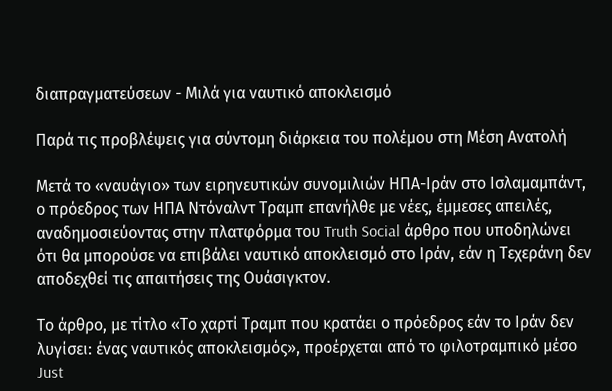διαπραγματεύσεων - Μιλά για ναυτικό αποκλεισμό

Παρά τις προβλέψεις για σύντομη διάρκεια του πολέμου στη Μέση Ανατολή

Μετά το «ναυάγιο» των ειρηνευτικών συνομιλιών ΗΠΑ-Ιράν στο Ισλαμαμπάντ, ο πρόεδρος των ΗΠΑ Ντόναλντ Τραμπ επανήλθε με νέες, έμμεσες απειλές, αναδημοσιεύοντας στην πλατφόρμα του Truth Social άρθρο που υποδηλώνει ότι θα μπορούσε να επιβάλει ναυτικό αποκλεισμό στο Ιράν, εάν η Τεχεράνη δεν αποδεχθεί τις απαιτήσεις της Ουάσιγκτον.

Το άρθρο, με τίτλο «Το χαρτί Τραμπ που κρατάει ο πρόεδρος εάν το Ιράν δεν λυγίσει: ένας ναυτικός αποκλεισμός», προέρχεται από το φιλοτραμπικό μέσο Just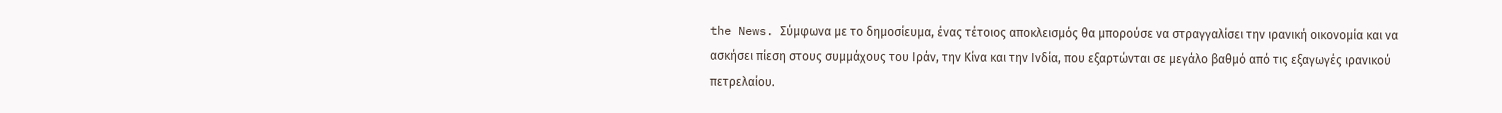the News. Σύμφωνα με το δημοσίευμα, ένας τέτοιος αποκλεισμός θα μπορούσε να στραγγαλίσει την ιρανική οικονομία και να ασκήσει πίεση στους συμμάχους του Ιράν, την Κίνα και την Ινδία, που εξαρτώνται σε μεγάλο βαθμό από τις εξαγωγές ιρανικού πετρελαίου.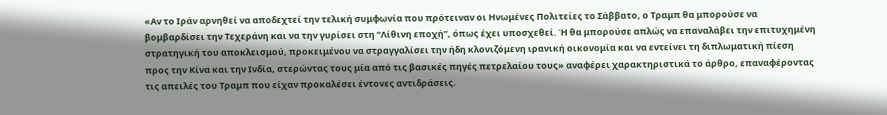«Αν το Ιράν αρνηθεί να αποδεχτεί την τελική συμφωνία που πρότειναν οι Ηνωμένες Πολιτείες το Σάββατο, ο Τραμπ θα μπορούσε να βομβαρδίσει την Τεχεράνη και να την γυρίσει στη “Λίθινη εποχή”, όπως έχει υποσχεθεί. Ή θα μπορούσε απλώς να επαναλάβει την επιτυχημένη στρατηγική του αποκλεισμού, προκειμένου να στραγγαλίσει την ήδη κλονιζόμενη ιρανική οικονομία και να εντείνει τη διπλωματική πίεση προς την Κίνα και την Ινδία, στερώντας τους μία από τις βασικές πηγές πετρελαίου τους» αναφέρει χαρακτηριστικά το άρθρο, επαναφέροντας τις απειλές του Τραμπ που είχαν προκαλέσει έντονες αντιδράσεις.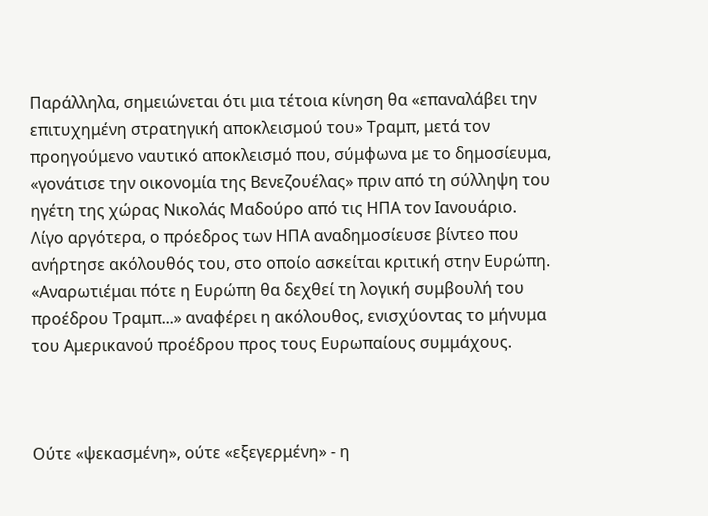Παράλληλα, σημειώνεται ότι μια τέτοια κίνηση θα «επαναλάβει την επιτυχημένη στρατηγική αποκλεισμού του» Τραμπ, μετά τον προηγούμενο ναυτικό αποκλεισμό που, σύμφωνα με το δημοσίευμα, «γονάτισε την οικονομία της Βενεζουέλας» πριν από τη σύλληψη του ηγέτη της χώρας Νικολάς Μαδούρο από τις ΗΠΑ τον Ιανουάριο.
Λίγο αργότερα, ο πρόεδρος των ΗΠΑ αναδημοσίευσε βίντεο που ανήρτησε ακόλουθός του, στο οποίο ασκείται κριτική στην Ευρώπη. «Αναρωτιέμαι πότε η Ευρώπη θα δεχθεί τη λογική συμβουλή του προέδρου Τραμπ...» αναφέρει η ακόλουθος, ενισχύοντας το μήνυμα του Αμερικανού προέδρου προς τους Ευρωπαίους συμμάχους.



Ούτε «ψεκασμένη», ούτε «εξεγερμένη» - η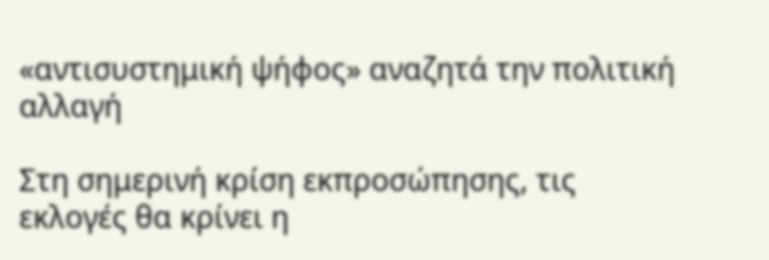«αντισυστημική ψήφος» αναζητά την πολιτική αλλαγή

Στη σημερινή κρίση εκπροσώπησης, τις εκλογές θα κρίνει η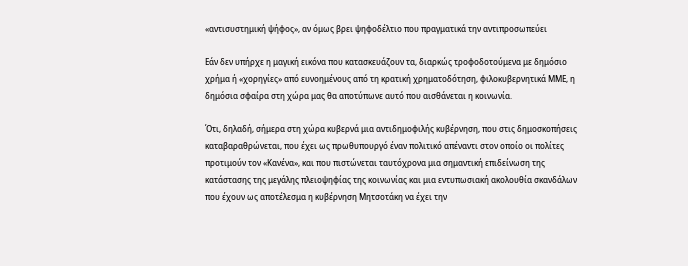«αντισυστημική ψήφος», αν όμως βρει ψηφοδέλτιο που πραγματικά την αντιπροσωπεύει

Εάν δεν υπήρχε η μαγική εικόνα που κατασκευάζουν τα, διαρκώς τροφοδοτούμενα με δημόσιο χρήμα ή «χορηγίες» από ευνοημένους από τη κρατική χρηματοδότηση, φιλοκυβερνητικά ΜΜΕ, η δημόσια σφαίρα στη χώρα μας θα αποτύπωνε αυτό που αισθάνεται η κοινωνία.

Ότι, δηλαδή, σήμερα στη χώρα κυβερνά μια αντιδημοφιλής κυβέρνηση, που στις δημοσκοπήσεις καταβαραθρώνεται, που έχει ως πρωθυπουργό έναν πολιτικό απέναντι στον οποίο οι πολίτες προτιμούν τον «Κανένα», και που πιστώνεται ταυτόχρονα μια σημαντική επιδείνωση της κατάστασης της μεγάλης πλειοψηφίας της κοινωνίας και μια εντυπωσιακή ακολουθία σκανδάλων που έχουν ως αποτέλεσμα η κυβέρνηση Μητσοτάκη να έχει την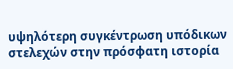υψηλότερη συγκέντρωση υπόδικων στελεχών στην πρόσφατη ιστορία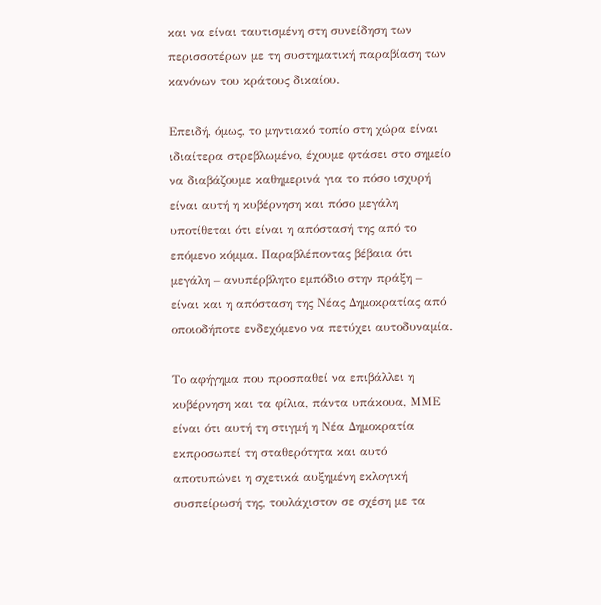και να είναι ταυτισμένη στη συνείδηση των περισσοτέρων με τη συστηματική παραβίαση των κανόνων του κράτους δικαίου.

Επειδή, όμως, το μηντιακό τοπίο στη χώρα είναι ιδιαίτερα στρεβλωμένο, έχουμε φτάσει στο σημείο να διαβάζουμε καθημερινά για το πόσο ισχυρή είναι αυτή η κυβέρνηση και πόσο μεγάλη υποτίθεται ότι είναι η απόστασή της από το επόμενο κόμμα. Παραβλέποντας βέβαια ότι μεγάλη – ανυπέρβλητο εμπόδιο στην πράξη – είναι και η απόσταση της Νέας Δημοκρατίας από οποιοδήποτε ενδεχόμενο να πετύχει αυτοδυναμία.

Το αφήγημα που προσπαθεί να επιβάλλει η κυβέρνηση και τα φίλια, πάντα υπάκουα, ΜΜΕ είναι ότι αυτή τη στιγμή η Νέα Δημοκρατία εκπροσωπεί τη σταθερότητα και αυτό αποτυπώνει η σχετικά αυξημένη εκλογική συσπείρωσή της, τουλάχιστον σε σχέση με τα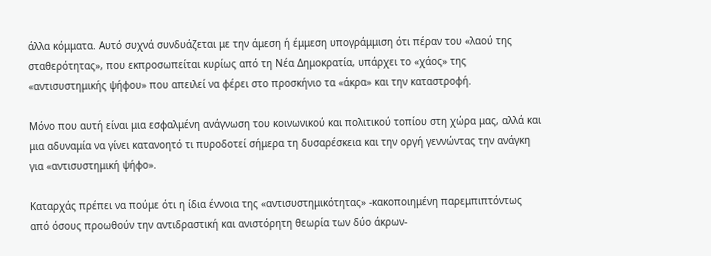άλλα κόμματα. Αυτό συχνά συνδυάζεται με την άμεση ή έμμεση υπογράμμιση ότι πέραν του «λαού της σταθερότητας», που εκπροσωπείται κυρίως από τη Νέα Δημοκρατία, υπάρχει το «χάος» της «αντισυστημικής ψήφου» που απειλεί να φέρει στο προσκήνιο τα «άκρα» και την καταστροφή.

Μόνο που αυτή είναι μια εσφαλμένη ανάγνωση του κοινωνικού και πολιτικού τοπίου στη χώρα μας, αλλά και μια αδυναμία να γίνει κατανοητό τι πυροδοτεί σήμερα τη δυσαρέσκεια και την οργή γεννώντας την ανάγκη για «αντισυστημική ψήφο».

Καταρχάς πρέπει να πούμε ότι η ίδια έννοια της «αντισυστημικότητας» -κακοποιημένη παρεμπιπτόντως από όσους προωθούν την αντιδραστική και ανιστόρητη θεωρία των δύο άκρων-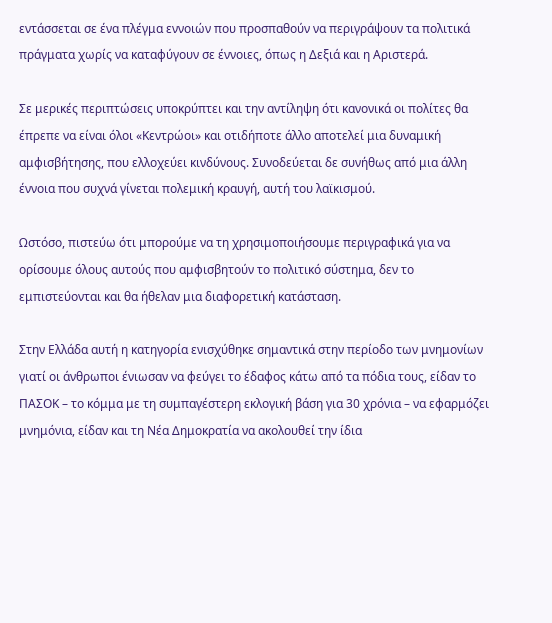εντάσσεται σε ένα πλέγμα εννοιών που προσπαθούν να περιγράψουν τα πολιτικά πράγματα χωρίς να καταφύγουν σε έννοιες, όπως η Δεξιά και η Αριστερά.

Σε μερικές περιπτώσεις υποκρύπτει και την αντίληψη ότι κανονικά οι πολίτες θα έπρεπε να είναι όλοι «Κεντρώοι» και οτιδήποτε άλλο αποτελεί μια δυναμική αμφισβήτησης, που ελλοχεύει κινδύνους. Συνοδεύεται δε συνήθως από μια άλλη έννοια που συχνά γίνεται πολεμική κραυγή, αυτή του λαϊκισμού.

Ωστόσο, πιστεύω ότι μπορούμε να τη χρησιμοποιήσουμε περιγραφικά για να ορίσουμε όλους αυτούς που αμφισβητούν το πολιτικό σύστημα, δεν το εμπιστεύονται και θα ήθελαν μια διαφορετική κατάσταση.

Στην Ελλάδα αυτή η κατηγορία ενισχύθηκε σημαντικά στην περίοδο των μνημονίων γιατί οι άνθρωποι ένιωσαν να φεύγει το έδαφος κάτω από τα πόδια τους, είδαν το ΠΑΣΟΚ – το κόμμα με τη συμπαγέστερη εκλογική βάση για 30 χρόνια – να εφαρμόζει μνημόνια, είδαν και τη Νέα Δημοκρατία να ακολουθεί την ίδια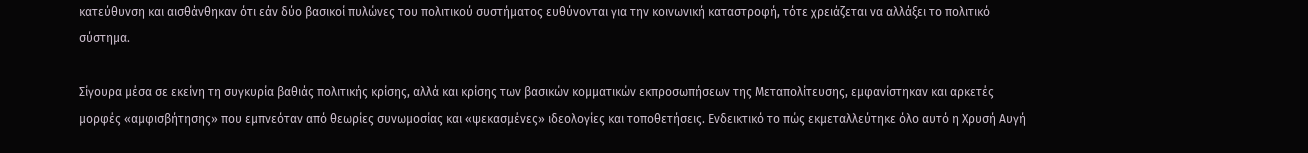κατεύθυνση και αισθάνθηκαν ότι εάν δύο βασικοί πυλώνες του πολιτικού συστήματος ευθύνονται για την κοινωνική καταστροφή, τότε χρειάζεται να αλλάξει το πολιτικό σύστημα.

Σίγουρα μέσα σε εκείνη τη συγκυρία βαθιάς πολιτικής κρίσης, αλλά και κρίσης των βασικών κομματικών εκπροσωπήσεων της Μεταπολίτευσης, εμφανίστηκαν και αρκετές μορφές «αμφισβήτησης» που εμπνεόταν από θεωρίες συνωμοσίας και «ψεκασμένες» ιδεολογίες και τοποθετήσεις. Ενδεικτικό το πώς εκμεταλλεύτηκε όλο αυτό η Χρυσή Αυγή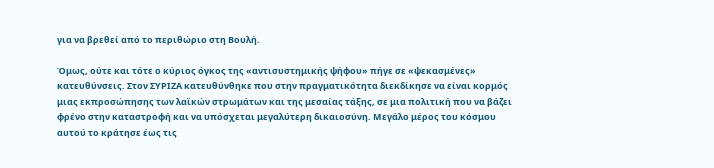για να βρεθεί από το περιθώριο στη Βουλή.

Όμως, ούτε και τότε ο κύριος όγκος της «αντισυστημικής ψήφου» πήγε σε «ψεκασμένες» κατευθύνσεις. Στον ΣΥΡΙΖΑ κατευθύνθηκε που στην πραγματικότητα διεκδίκησε να είναι κορμός μιας εκπροσώπησης των λαϊκών στρωμάτων και της μεσαίας τάξης, σε μια πολιτική που να βάζει φρένο στην καταστροφή και να υπόσχεται μεγαλύτερη δικαιοσύνη. Μεγάλο μέρος του κόσμου αυτού το κράτησε έως τις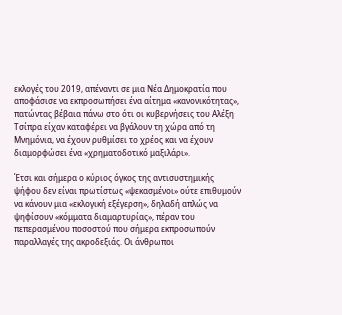εκλογές του 2019, απέναντι σε μια Νέα Δημοκρατία που αποφάσισε να εκπροσωπήσει ένα αίτημα «κανονικότητας», πατώντας βέβαια πάνω στο ότι οι κυβερνήσεις του Αλέξη Τσίπρα είχαν καταφέρει να βγάλουν τη χώρα από τη Μνημόνια, να έχουν ρυθμίσει το χρέος και να έχουν διαμορφώσει ένα «χρηματοδοτικό μαξιλάρι».

Έτσι και σήμερα ο κύριος όγκος της αντισυστημικής ψήφου δεν είναι πρωτίστως «ψεκασμένοι» ούτε επιθυμούν να κάνουν μια «εκλογική εξέγερση», δηλαδή απλώς να ψηφίσουν «κόμματα διαμαρτυρίας», πέραν του πεπερασμένου ποσοστού που σήμερα εκπροσωπούν παραλλαγές της ακροδεξιάς. Οι άνθρωποι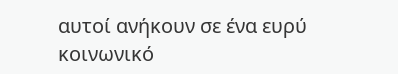αυτοί ανήκουν σε ένα ευρύ κοινωνικό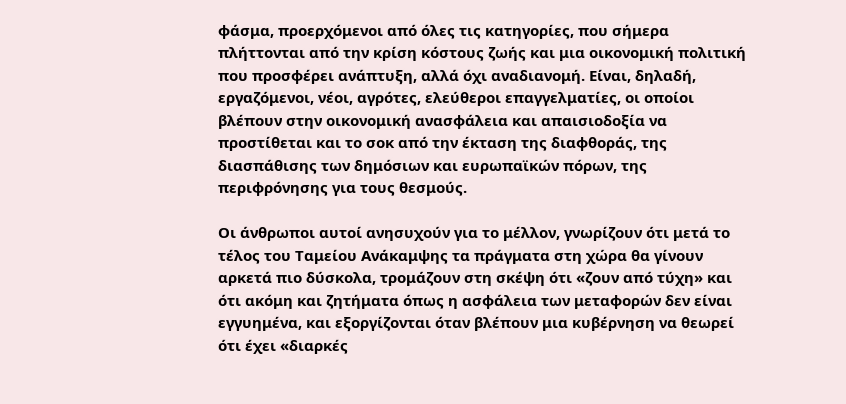φάσμα, προερχόμενοι από όλες τις κατηγορίες, που σήμερα πλήττονται από την κρίση κόστους ζωής και μια οικονομική πολιτική που προσφέρει ανάπτυξη, αλλά όχι αναδιανομή. Είναι, δηλαδή, εργαζόμενοι, νέοι, αγρότες, ελεύθεροι επαγγελματίες, οι οποίοι βλέπουν στην οικονομική ανασφάλεια και απαισιοδοξία να προστίθεται και το σοκ από την έκταση της διαφθοράς, της διασπάθισης των δημόσιων και ευρωπαϊκών πόρων, της περιφρόνησης για τους θεσμούς.

Οι άνθρωποι αυτοί ανησυχούν για το μέλλον, γνωρίζουν ότι μετά το τέλος του Ταμείου Ανάκαμψης τα πράγματα στη χώρα θα γίνουν αρκετά πιο δύσκολα, τρομάζουν στη σκέψη ότι «ζουν από τύχη» και ότι ακόμη και ζητήματα όπως η ασφάλεια των μεταφορών δεν είναι εγγυημένα, και εξοργίζονται όταν βλέπουν μια κυβέρνηση να θεωρεί ότι έχει «διαρκές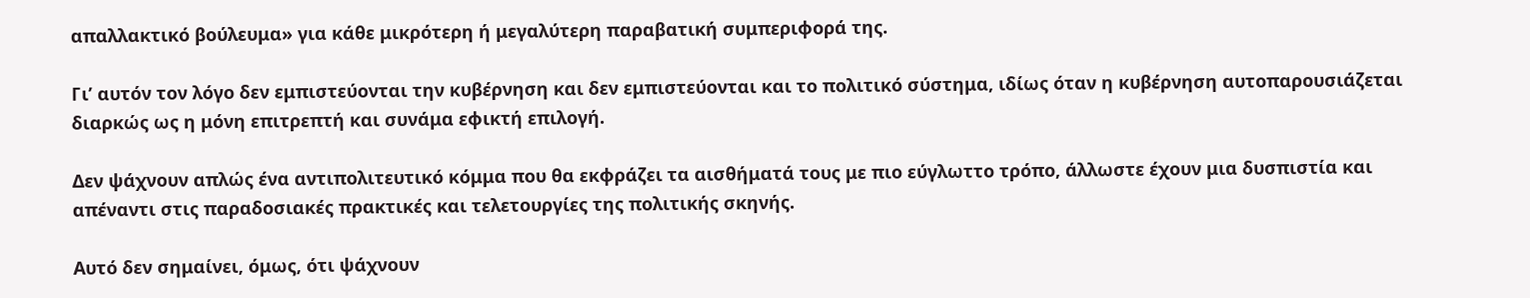απαλλακτικό βούλευμα» για κάθε μικρότερη ή μεγαλύτερη παραβατική συμπεριφορά της.

Γι’ αυτόν τον λόγο δεν εμπιστεύονται την κυβέρνηση και δεν εμπιστεύονται και το πολιτικό σύστημα, ιδίως όταν η κυβέρνηση αυτοπαρουσιάζεται διαρκώς ως η μόνη επιτρεπτή και συνάμα εφικτή επιλογή.

Δεν ψάχνουν απλώς ένα αντιπολιτευτικό κόμμα που θα εκφράζει τα αισθήματά τους με πιο εύγλωττο τρόπο, άλλωστε έχουν μια δυσπιστία και απέναντι στις παραδοσιακές πρακτικές και τελετουργίες της πολιτικής σκηνής.

Αυτό δεν σημαίνει, όμως, ότι ψάχνουν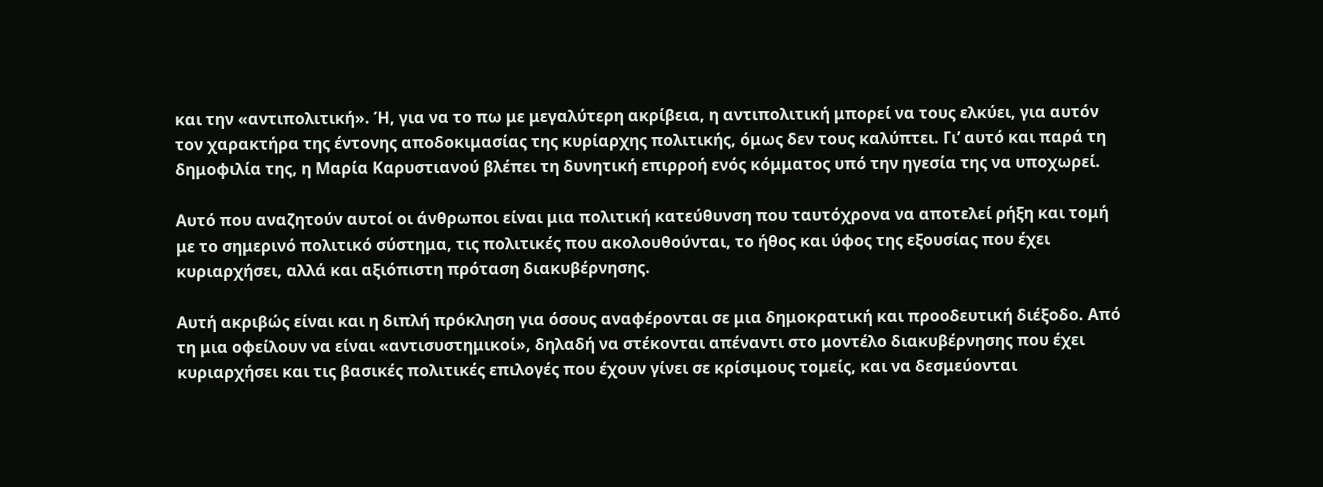και την «αντιπολιτική». Ή, για να το πω με μεγαλύτερη ακρίβεια, η αντιπολιτική μπορεί να τους ελκύει, για αυτόν τον χαρακτήρα της έντονης αποδοκιμασίας της κυρίαρχης πολιτικής, όμως δεν τους καλύπτει. Γι’ αυτό και παρά τη δημοφιλία της, η Μαρία Καρυστιανού βλέπει τη δυνητική επιρροή ενός κόμματος υπό την ηγεσία της να υποχωρεί.

Αυτό που αναζητούν αυτοί οι άνθρωποι είναι μια πολιτική κατεύθυνση που ταυτόχρονα να αποτελεί ρήξη και τομή με το σημερινό πολιτικό σύστημα, τις πολιτικές που ακολουθούνται, το ήθος και ύφος της εξουσίας που έχει κυριαρχήσει, αλλά και αξιόπιστη πρόταση διακυβέρνησης.

Αυτή ακριβώς είναι και η διπλή πρόκληση για όσους αναφέρονται σε μια δημοκρατική και προοδευτική διέξοδο. Από τη μια οφείλουν να είναι «αντισυστημικοί», δηλαδή να στέκονται απέναντι στο μοντέλο διακυβέρνησης που έχει κυριαρχήσει και τις βασικές πολιτικές επιλογές που έχουν γίνει σε κρίσιμους τομείς, και να δεσμεύονται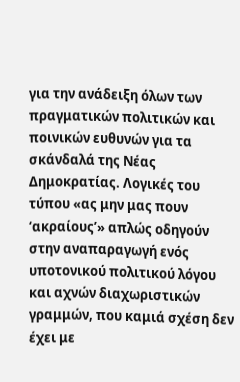για την ανάδειξη όλων των πραγματικών πολιτικών και ποινικών ευθυνών για τα σκάνδαλά της Νέας Δημοκρατίας. Λογικές του τύπου «ας μην μας πουν ‘ακραίους’» απλώς οδηγούν στην αναπαραγωγή ενός υποτονικού πολιτικού λόγου και αχνών διαχωριστικών γραμμών, που καμιά σχέση δεν έχει με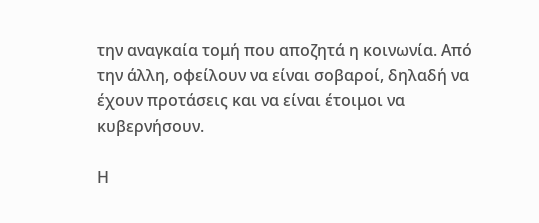την αναγκαία τομή που αποζητά η κοινωνία. Από την άλλη, οφείλουν να είναι σοβαροί, δηλαδή να έχουν προτάσεις και να είναι έτοιμοι να κυβερνήσουν.

Η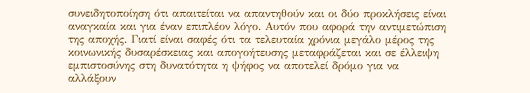συνειδητοποίηση ότι απαιτείται να απαντηθούν και οι δύο προκλήσεις είναι αναγκαία και για έναν επιπλέον λόγο. Αυτόν που αφορά την αντιμετώπιση της αποχής. Γιατί είναι σαφές ότι τα τελευταία χρόνια μεγάλο μέρος της κοινωνικής δυσαρέσκειας και απογοήτευσης μεταφράζεται και σε έλλειψη εμπιστοσύνης στη δυνατότητα η ψήφος να αποτελεί δρόμο για να αλλάξουν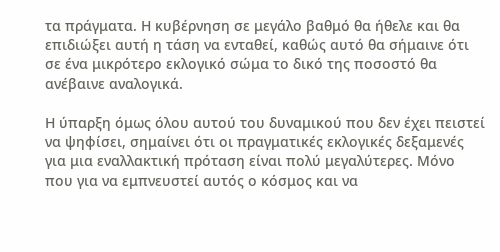τα πράγματα. Η κυβέρνηση σε μεγάλο βαθμό θα ήθελε και θα επιδιώξει αυτή η τάση να ενταθεί, καθώς αυτό θα σήμαινε ότι σε ένα μικρότερο εκλογικό σώμα το δικό της ποσοστό θα ανέβαινε αναλογικά.

Η ύπαρξη όμως όλου αυτού του δυναμικού που δεν έχει πειστεί να ψηφίσει, σημαίνει ότι οι πραγματικές εκλογικές δεξαμενές για μια εναλλακτική πρόταση είναι πολύ μεγαλύτερες. Μόνο που για να εμπνευστεί αυτός ο κόσμος και να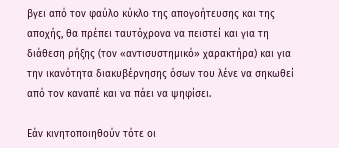βγει από τον φαύλο κύκλο της απογοήτευσης και της αποχής, θα πρέπει ταυτόχρονα να πειστεί και για τη διάθεση ρήξης (τον «αντισυστημικό» χαρακτήρα) και για την ικανότητα διακυβέρνησης όσων του λένε να σηκωθεί από τον καναπέ και να πάει να ψηφίσει.

Εάν κινητοποιηθούν τότε οι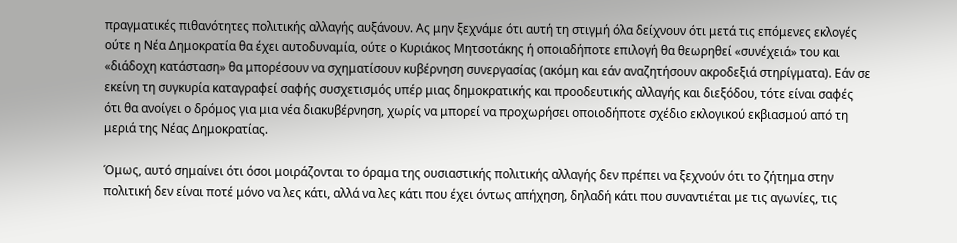πραγματικές πιθανότητες πολιτικής αλλαγής αυξάνουν. Ας μην ξεχνάμε ότι αυτή τη στιγμή όλα δείχνουν ότι μετά τις επόμενες εκλογές ούτε η Νέα Δημοκρατία θα έχει αυτοδυναμία, ούτε ο Κυριάκος Μητσοτάκης ή οποιαδήποτε επιλογή θα θεωρηθεί «συνέχειά» του και «διάδοχη κατάσταση» θα μπορέσουν να σχηματίσουν κυβέρνηση συνεργασίας (ακόμη και εάν αναζητήσουν ακροδεξιά στηρίγματα). Εάν σε εκείνη τη συγκυρία καταγραφεί σαφής συσχετισμός υπέρ μιας δημοκρατικής και προοδευτικής αλλαγής και διεξόδου, τότε είναι σαφές ότι θα ανοίγει ο δρόμος για μια νέα διακυβέρνηση, χωρίς να μπορεί να προχωρήσει οποιοδήποτε σχέδιο εκλογικού εκβιασμού από τη μεριά της Νέας Δημοκρατίας.

Όμως, αυτό σημαίνει ότι όσοι μοιράζονται το όραμα της ουσιαστικής πολιτικής αλλαγής δεν πρέπει να ξεχνούν ότι το ζήτημα στην πολιτική δεν είναι ποτέ μόνο να λες κάτι, αλλά να λες κάτι που έχει όντως απήχηση, δηλαδή κάτι που συναντιέται με τις αγωνίες, τις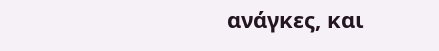ανάγκες, και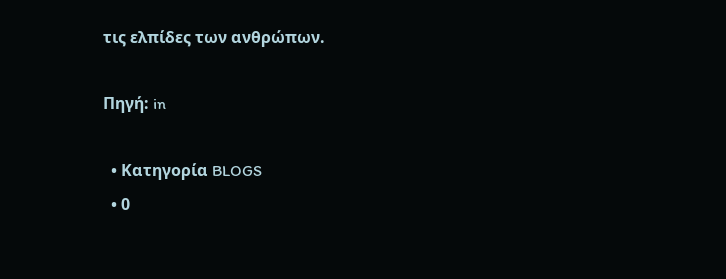τις ελπίδες των ανθρώπων.

Πηγή: in

  • Κατηγορία BLOGS
  • 0